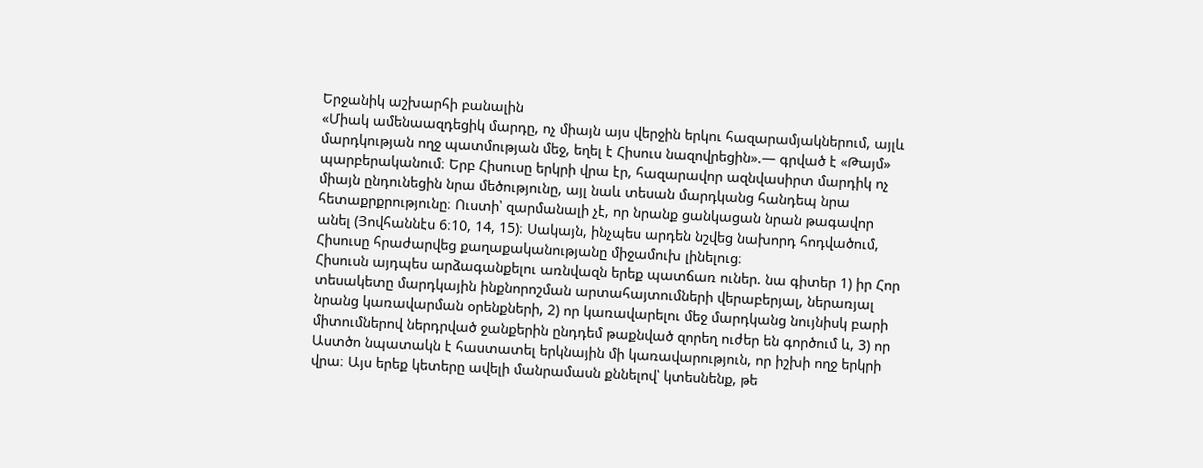Երջանիկ աշխարհի բանալին
«Միակ ամենաազդեցիկ մարդը, ոչ միայն այս վերջին երկու հազարամյակներում, այլև մարդկության ողջ պատմության մեջ, եղել է Հիսուս նազովրեցին».— գրված է «Թայմ» պարբերականում։ Երբ Հիսուսը երկրի վրա էր, հազարավոր ազնվասիրտ մարդիկ ոչ միայն ընդունեցին նրա մեծությունը, այլ նաև տեսան մարդկանց հանդեպ նրա հետաքրքրությունը։ Ուստի՝ զարմանալի չէ, որ նրանք ցանկացան նրան թագավոր անել (Յովհաննէս 6։10, 14, 15)։ Սակայն, ինչպես արդեն նշվեց նախորդ հոդվածում, Հիսուսը հրաժարվեց քաղաքականությանը միջամուխ լինելուց։
Հիսուսն այդպես արձագանքելու առնվազն երեք պատճառ ուներ. նա գիտեր 1) իր Հոր տեսակետը մարդկային ինքնորոշման արտահայտումների վերաբերյալ, ներառյալ նրանց կառավարման օրենքների, 2) որ կառավարելու մեջ մարդկանց նույնիսկ բարի միտումներով ներդրված ջանքերին ընդդեմ թաքնված զորեղ ուժեր են գործում և, 3) որ Աստծո նպատակն է հաստատել երկնային մի կառավարություն, որ իշխի ողջ երկրի վրա։ Այս երեք կետերը ավելի մանրամասն քննելով՝ կտեսնենք, թե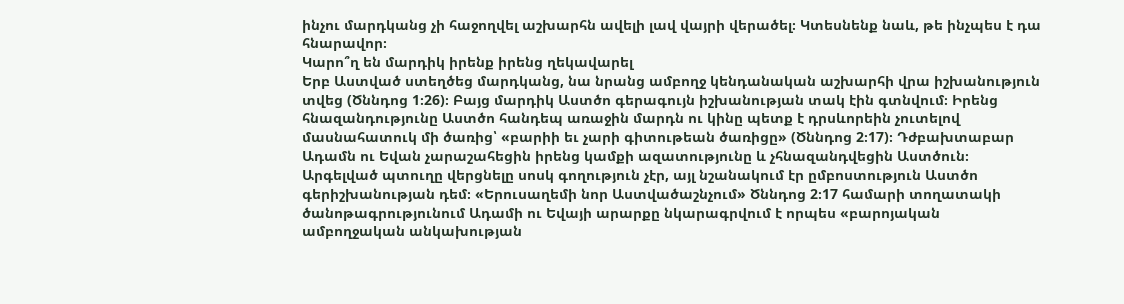ինչու մարդկանց չի հաջողվել աշխարհն ավելի լավ վայրի վերածել։ Կտեսնենք նաև, թե ինչպես է դա հնարավոր։
Կարո՞ղ են մարդիկ իրենք իրենց ղեկավարել
Երբ Աստված ստեղծեց մարդկանց, նա նրանց ամբողջ կենդանական աշխարհի վրա իշխանություն տվեց (Ծննդոց 1։26)։ Բայց մարդիկ Աստծո գերագույն իշխանության տակ էին գտնվում։ Իրենց հնազանդությունը Աստծո հանդեպ առաջին մարդն ու կինը պետք է դրսևորեին չուտելով մասնահատուկ մի ծառից՝ «բարիի եւ չարի գիտութեան ծառիցը» (Ծննդոց 2։17)։ Դժբախտաբար Ադամն ու Եվան չարաշահեցին իրենց կամքի ազատությունը և չհնազանդվեցին Աստծուն։ Արգելված պտուղը վերցնելը սոսկ գողություն չէր, այլ նշանակում էր ըմբոստություն Աստծո գերիշխանության դեմ։ «Երուսաղեմի նոր Աստվածաշնչում» Ծննդոց 2։17 համարի տողատակի ծանոթագրությունում Ադամի ու Եվայի արարքը նկարագրվում է որպես «բարոյական ամբողջական անկախության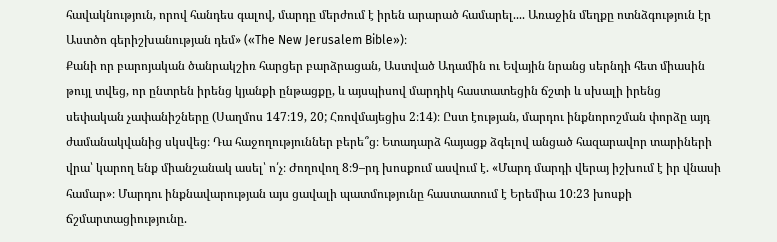հավակնություն, որով հանդես գալով, մարդը մերժում է իրեն արարած համարել.... Առաջին մեղքը ոտնձգություն էր Աստծո գերիշխանության դեմ» («The New Jerusalem Bible»)։
Քանի որ բարոյական ծանրակշիռ հարցեր բարձրացան, Աստված Ադամին ու Եվային նրանց սերնդի հետ միասին թույլ տվեց, որ ընտրեն իրենց կյանքի ընթացքը, և այսպիսով մարդիկ հաստատեցին ճշտի և սխալի իրենց սեփական չափանիշները (Սաղմոս 147։19, 20; Հռովմայեցիս 2։14)։ Ըստ էության, մարդու ինքնորոշման փորձը այդ ժամանակվանից սկսվեց։ Դա հաջողություններ բերե՞ց։ Ետադարձ հայացք ձգելով անցած հազարավոր տարիների վրա՝ կարող ենք միանշանակ ասել՝ ո՛չ։ Ժողովող 8։9–րդ խոսքում ասվում է. «Մարդ մարդի վերայ իշխում է իր վնասի համար»։ Մարդու ինքնավարության այս ցավալի պատմությունը հաստատում է Երեմիա 10։23 խոսքի ճշմարտացիությունը.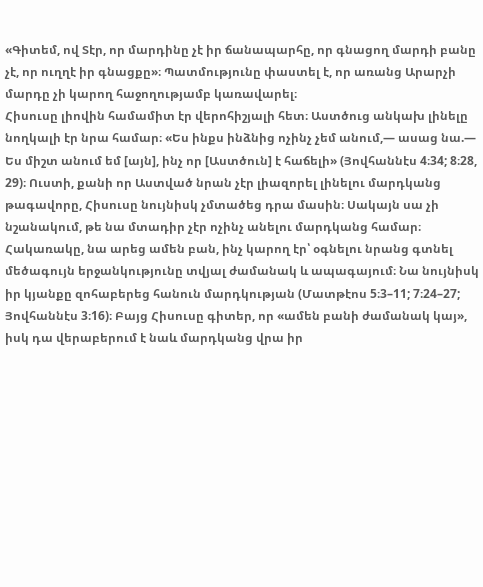«Գիտեմ, ով Տէր, որ մարդինը չէ իր ճանապարհը, որ գնացող մարդի բանը չէ, որ ուղղէ իր գնացքը»։ Պատմությունը փաստել է, որ առանց Արարչի մարդը չի կարող հաջողությամբ կառավարել։
Հիսուսը լիովին համամիտ էր վերոհիշյալի հետ։ Աստծուց անկախ լինելը նողկալի էր նրա համար։ «Ես ինքս ինձնից ոչինչ չեմ անում,— ասաց նա.— Ես միշտ անում եմ [այն], ինչ որ [Աստծուն] է հաճելի» (Յովհաննէս 4։34; 8։28, 29)։ Ուստի, քանի որ Աստված նրան չէր լիազորել լինելու մարդկանց թագավորը, Հիսուսը նույնիսկ չմտածեց դրա մասին։ Սակայն սա չի նշանակում, թե նա մտադիր չէր ոչինչ անելու մարդկանց համար։ Հակառակը, նա արեց ամեն բան, ինչ կարող էր՝ օգնելու նրանց գտնել մեծագույն երջանկությունը տվյալ ժամանակ և ապագայում։ Նա նույնիսկ իր կյանքը զոհաբերեց հանուն մարդկության (Մատթէոս 5։3–11; 7։24–27; Յովհաննէս 3։16)։ Բայց Հիսուսը գիտեր, որ «ամեն բանի ժամանակ կայ», իսկ դա վերաբերում է նաև մարդկանց վրա իր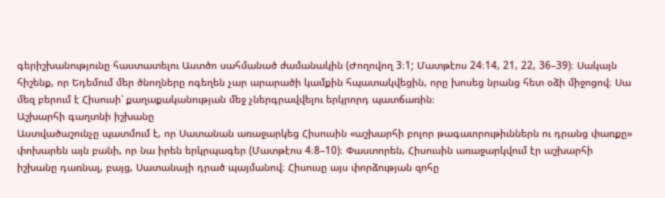գերիշխանությունը հաստատելու Աստծո սահմանած ժամանակին (Ժողովող 3։1; Մատթէոս 24։14, 21, 22, 36–39)։ Սակայն հիշենք, որ Եդեմում մեր ծնողները ոգեղեն չար արարածի կամքին հպատակվեցին, որը խոսեց նրանց հետ օձի միջոցով։ Սա մեզ բերում է Հիսուսի՝ քաղաքականության մեջ չներգրավվելու երկրորդ պատճառին։
Աշխարհի գաղտնի իշխանը
Աստվածաշունչը պատմում է, որ Սատանան առաջարկեց Հիսուսին «աշխարհի բոլոր թագաւորութիւններն ու դրանց փառքը» փոխարեն այն բանի, որ նա իրեն երկրպագեր (Մատթէոս 4։8–10)։ Փաստորեն, Հիսուսին առաջարկվում էր աշխարհի իշխանը դառնալ, բայց, Սատանայի դրած պայմանով։ Հիսուսը այս փորձության զոհը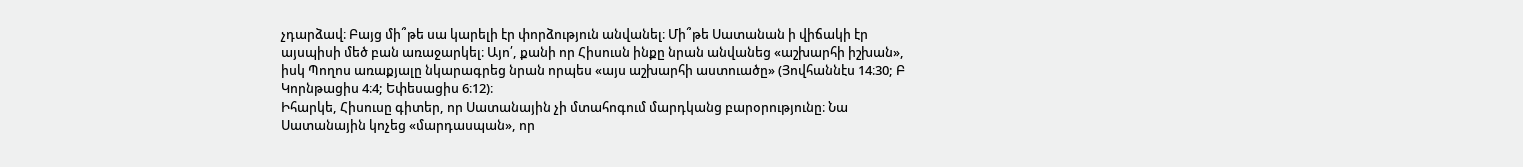չդարձավ։ Բայց մի՞թե սա կարելի էր փորձություն անվանել։ Մի՞թե Սատանան ի վիճակի էր այսպիսի մեծ բան առաջարկել։ Այո՛, քանի որ Հիսուսն ինքը նրան անվանեց «աշխարհի իշխան», իսկ Պողոս առաքյալը նկարագրեց նրան որպես «այս աշխարհի աստուածը» (Յովհաննէս 14։30; Բ Կորնթացիս 4։4; Եփեսացիս 6։12)։
Իհարկե, Հիսուսը գիտեր, որ Սատանային չի մտահոգում մարդկանց բարօրությունը։ Նա Սատանային կոչեց «մարդասպան», որ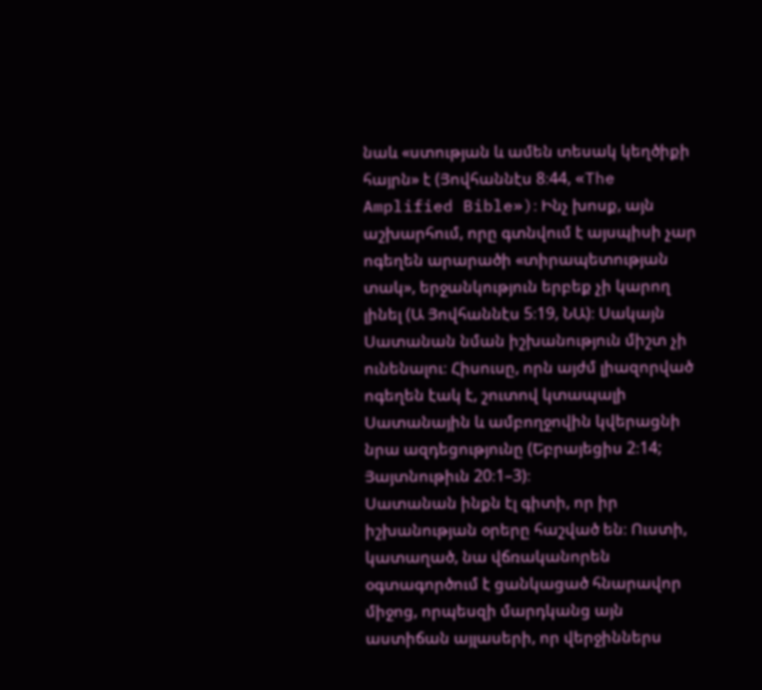նաև «ստության և ամեն տեսակ կեղծիքի հայրն» է (Յովհաննէս 8։44, «The Amplified Bible»)։ Ինչ խոսք, այն աշխարհում, որը գտնվում է այսպիսի չար ոգեղեն արարածի «տիրապետության տակ», երջանկություն երբեք չի կարող լինել (Ա Յովհաննէս 5։19, ՆԱ)։ Սակայն Սատանան նման իշխանություն միշտ չի ունենալու։ Հիսուսը, որն այժմ լիազորված ոգեղեն էակ է, շուտով կտապալի Սատանային և ամբողջովին կվերացնի նրա ազդեցությունը (Եբրայեցիս 2։14; Յայտնութիւն 20։1–3)։
Սատանան ինքն էլ գիտի, որ իր իշխանության օրերը հաշված են։ Ուստի, կատաղած, նա վճռականորեն օգտագործում է ցանկացած հնարավոր միջոց, որպեսզի մարդկանց այն աստիճան այլասերի, որ վերջիններս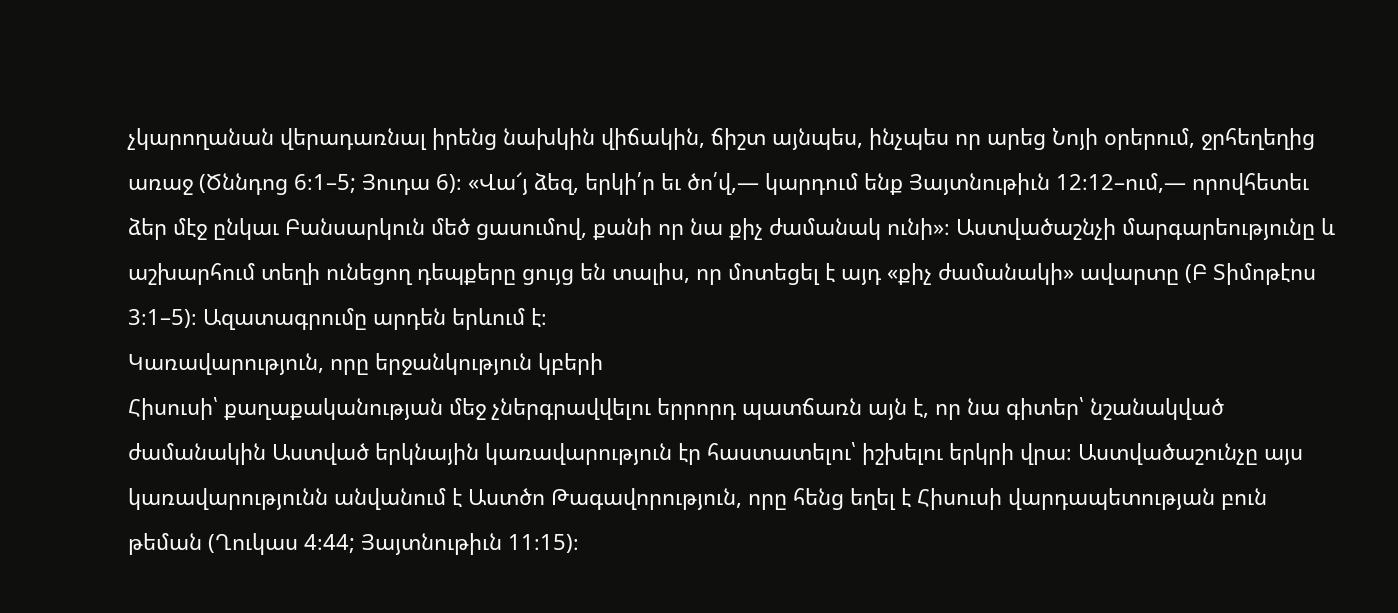չկարողանան վերադառնալ իրենց նախկին վիճակին, ճիշտ այնպես, ինչպես որ արեց Նոյի օրերում, ջրհեղեղից առաջ (Ծննդոց 6։1–5; Յուդա 6)։ «Վա՜յ ձեզ, երկի՛ր եւ ծո՛վ,— կարդում ենք Յայտնութիւն 12։12–ում,— որովհետեւ ձեր մէջ ընկաւ Բանսարկուն մեծ ցասումով, քանի որ նա քիչ ժամանակ ունի»։ Աստվածաշնչի մարգարեությունը և աշխարհում տեղի ունեցող դեպքերը ցույց են տալիս, որ մոտեցել է այդ «քիչ ժամանակի» ավարտը (Բ Տիմոթէոս 3։1–5)։ Ազատագրումը արդեն երևում է։
Կառավարություն, որը երջանկություն կբերի
Հիսուսի՝ քաղաքականության մեջ չներգրավվելու երրորդ պատճառն այն է, որ նա գիտեր՝ նշանակված ժամանակին Աստված երկնային կառավարություն էր հաստատելու՝ իշխելու երկրի վրա։ Աստվածաշունչը այս կառավարությունն անվանում է Աստծո Թագավորություն, որը հենց եղել է Հիսուսի վարդապետության բուն թեման (Ղուկաս 4։44; Յայտնութիւն 11։15)։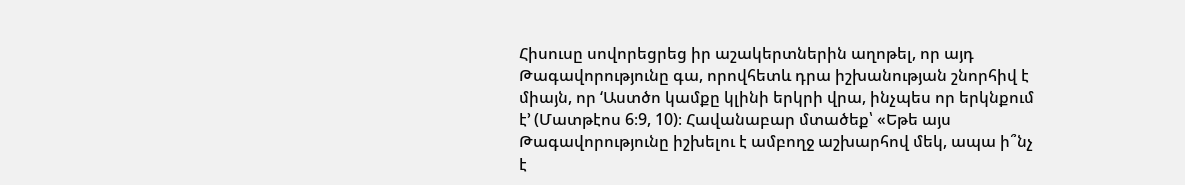Հիսուսը սովորեցրեց իր աշակերտներին աղոթել, որ այդ Թագավորությունը գա, որովհետև դրա իշխանության շնորհիվ է միայն, որ ‘Աստծո կամքը կլինի երկրի վրա, ինչպես որ երկնքում է’ (Մատթէոս 6։9, 10)։ Հավանաբար մտածեք՝ «Եթե այս Թագավորությունը իշխելու է ամբողջ աշխարհով մեկ, ապա ի՞նչ է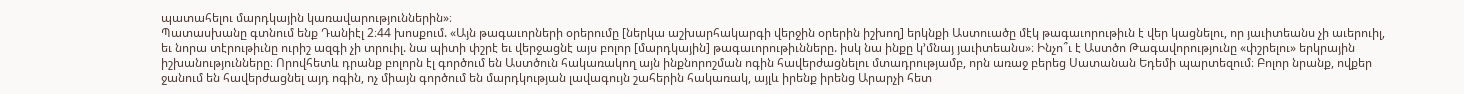պատահելու մարդկային կառավարություններին»։
Պատասխանը գտնում ենք Դանիէլ 2։44 խոսքում. «Այն թագաւորների օրերումը [ներկա աշխարհակարգի վերջին օրերին իշխող] երկնքի Աստուածը մէկ թագաւորութիւն է վեր կացնելու, որ յաւիտեանս չի աւերուիլ, եւ նորա տէրութիւնը ուրիշ ազգի չի տրուիլ. նա պիտի փշրէ եւ վերջացնէ այս բոլոր [մարդկային] թագաւորութիւնները. իսկ նա ինքը կ’մնայ յաւիտեանս»։ Ինչո՞ւ է Աստծո Թագավորությունը «փշրելու» երկրային իշխանությունները։ Որովհետև դրանք բոլորն էլ գործում են Աստծուն հակառակող այն ինքնորոշման ոգին հավերժացնելու մտադրությամբ, որն առաջ բերեց Սատանան Եդեմի պարտեզում։ Բոլոր նրանք, ովքեր ջանում են հավերժացնել այդ ոգին, ոչ միայն գործում են մարդկության լավագույն շահերին հակառակ, այլև իրենք իրենց Արարչի հետ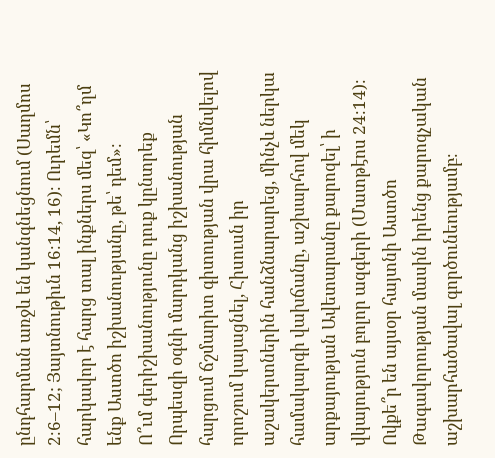ընդհարման առջև են կանգնեցնում (Սաղմոս 2։6–12; Յայտնութիւն 16։14, 16)։ Ուրեմն՝ հարկավոր է հարց տալ ինքներս մեզ՝ «Կո՞ղմ ենք Աստծո իշխանությանը, թե՝ դեմ»։
Ո՞ւմ գերիշխանությունը դուք կընտրեք
Որպեսզի օգնի մարդկանց իշխանության հարցում ճշմարիտ գիտության վրա հիմնվելով որոշում կայացնել, Հիսուսն իր աշակերտներին հանձնարարեց, մինչև ներկա համակարգի վախճանը, աշխարհով մեկ արքայության Ավետարանը քարոզել՝ ի վկայություն բոլոր ազգերի (Մատթէոս 24։14)։ Ովքե՞ր են այսօր հայտնի Աստծո Թագավորության մասին իրենց քարոզչական աշխարհածավալ գործունեությամբ։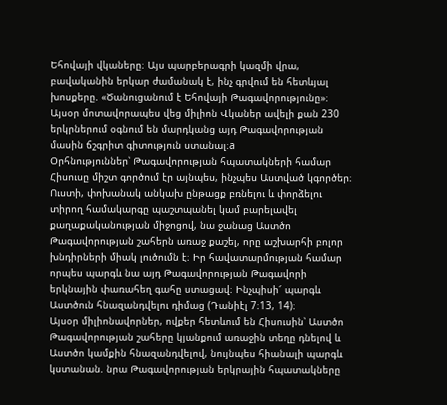Եհովայի վկաները։ Այս պարբերագրի կազմի վրա, բավականին երկար ժամանակ է, ինչ գրվում են հետևյալ խոսքերը. «Ծանուցանում է Եհովայի Թագավորությունը»։ Այսօր մոտավորապես վեց միլիոն Վկաներ ավելի քան 230 երկրներում օգնում են մարդկանց այդ Թագավորության մասին ճշգրիտ գիտություն ստանալ։a
Օրհնություններ՝ Թագավորության հպատակների համար
Հիսուսը միշտ գործում էր այնպես, ինչպես Աստված կգործեր։ Ուստի, փոխանակ անկախ ընթացք բռնելու և փորձելու տիրող համակարգը պաշտպանել կամ բարելավել քաղաքականության միջոցով, նա ջանաց Աստծո Թագավորության շահերն առաջ քաշել, որը աշխարհի բոլոր խնդիրների միակ լուծումն է։ Իր հավատարմության համար որպես պարգև նա այդ Թագավորության Թագավորի երկնային փառահեղ գահը ստացավ։ Ինչպիսի՜ պարգև Աստծուն հնազանդվելու դիմաց (Դանիէլ 7։13, 14)։
Այսօր միլիոնավորներ, ովքեր հետևում են Հիսուսին՝ Աստծո Թագավորության շահերը կյանքում առաջին տեղը դնելով և Աստծո կամքին հնազանդվելով, նույնպես հիանալի պարգև կստանան. նրա Թագավորության երկրային հպատակները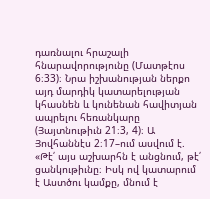դառնալու հրաշալի հնարավորությունը (Մատթէոս 6։33)։ Նրա իշխանության ներքո այդ մարդիկ կատարելության կհասնեն և կունենան հավիտյան ապրելու հեռանկարը (Յայտնութիւն 21։3, 4)։ Ա Յովհաննէս 2։17–ում ասվում է. «Թէ՛ այս աշխարհն է անցնում, թէ՛ ցանկութիւնը։ Իսկ ով կատարում է Աստծու կամքը, մնում է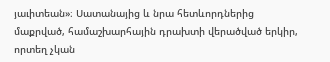յաւիտեան»։ Սատանայից և նրա հետևորդներից մաքրված, համաշխարհային դրախտի վերածված երկիր, որտեղ չկան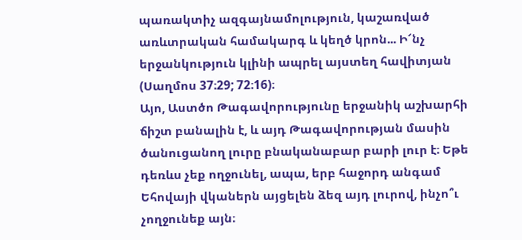պառակտիչ ազգայնամոլություն, կաշառված առևտրական համակարգ և կեղծ կրոն... Ի՜նչ երջանկություն կլինի ապրել այստեղ հավիտյան (Սաղմոս 37։29; 72։16)։
Այո, Աստծո Թագավորությունը երջանիկ աշխարհի ճիշտ բանալին է, և այդ Թագավորության մասին ծանուցանող լուրը բնականաբար բարի լուր է։ Եթե դեռևս չեք ողջունել, ապա, երբ հաջորդ անգամ Եհովայի վկաներն այցելեն ձեզ այդ լուրով, ինչո՞ւ չողջունեք այն։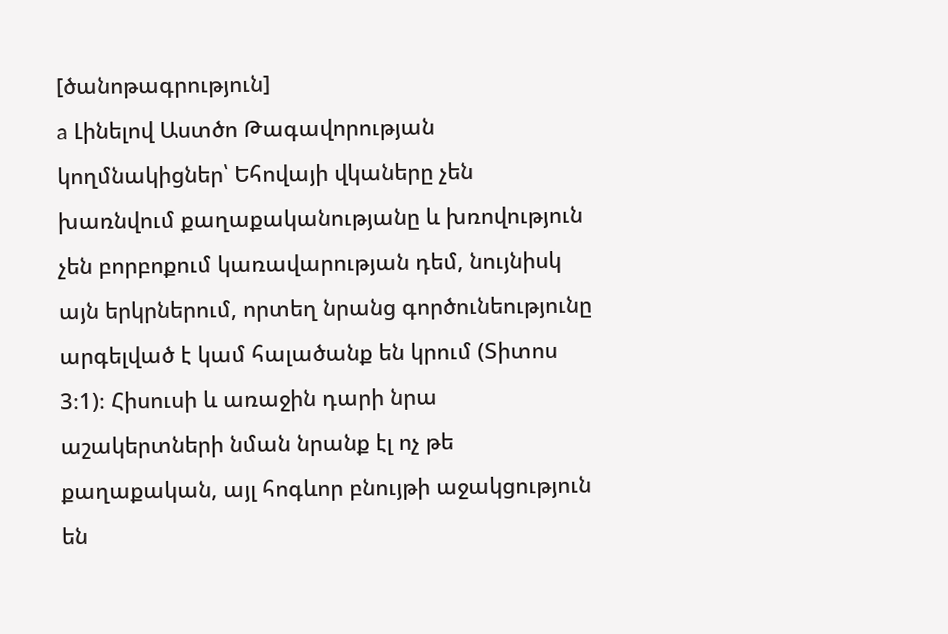[ծանոթագրություն]
a Լինելով Աստծո Թագավորության կողմնակիցներ՝ Եհովայի վկաները չեն խառնվում քաղաքականությանը և խռովություն չեն բորբոքում կառավարության դեմ, նույնիսկ այն երկրներում, որտեղ նրանց գործունեությունը արգելված է կամ հալածանք են կրում (Տիտոս 3։1)։ Հիսուսի և առաջին դարի նրա աշակերտների նման նրանք էլ ոչ թե քաղաքական, այլ հոգևոր բնույթի աջակցություն են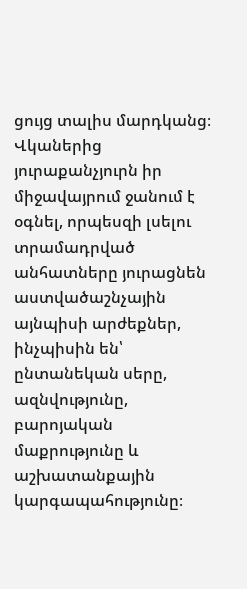ցույց տալիս մարդկանց։ Վկաներից յուրաքանչյուրն իր միջավայրում ջանում է օգնել, որպեսզի լսելու տրամադրված անհատները յուրացնեն աստվածաշնչային այնպիսի արժեքներ, ինչպիսին են՝ ընտանեկան սերը, ազնվությունը, բարոյական մաքրությունը և աշխատանքային կարգապահությունը։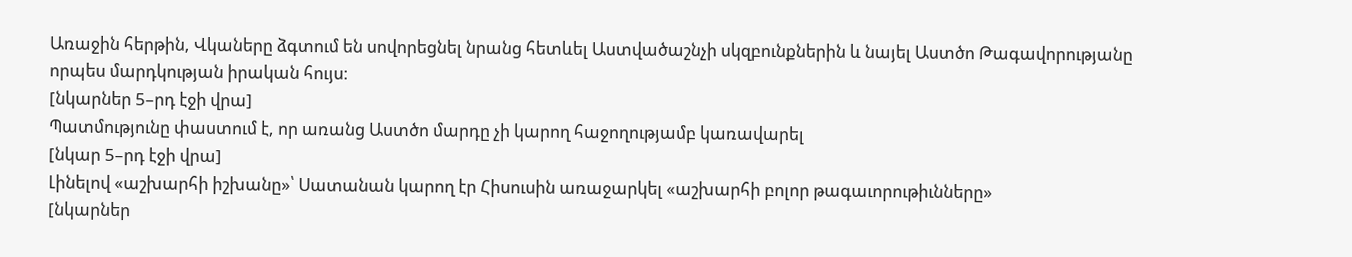Առաջին հերթին, Վկաները ձգտում են սովորեցնել նրանց հետևել Աստվածաշնչի սկզբունքներին և նայել Աստծո Թագավորությանը որպես մարդկության իրական հույս։
[նկարներ 5–րդ էջի վրա]
Պատմությունը փաստում է, որ առանց Աստծո մարդը չի կարող հաջողությամբ կառավարել
[նկար 5–րդ էջի վրա]
Լինելով «աշխարհի իշխանը»՝ Սատանան կարող էր Հիսուսին առաջարկել «աշխարհի բոլոր թագաւորութիւնները»
[նկարներ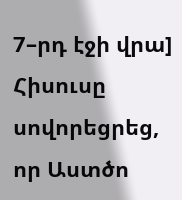7–րդ էջի վրա]
Հիսուսը սովորեցրեց, որ Աստծո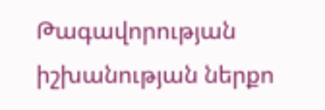Թագավորության իշխանության ներքո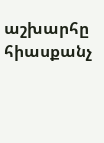աշխարհը հիասքանչ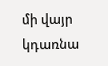մի վայր կդառնա